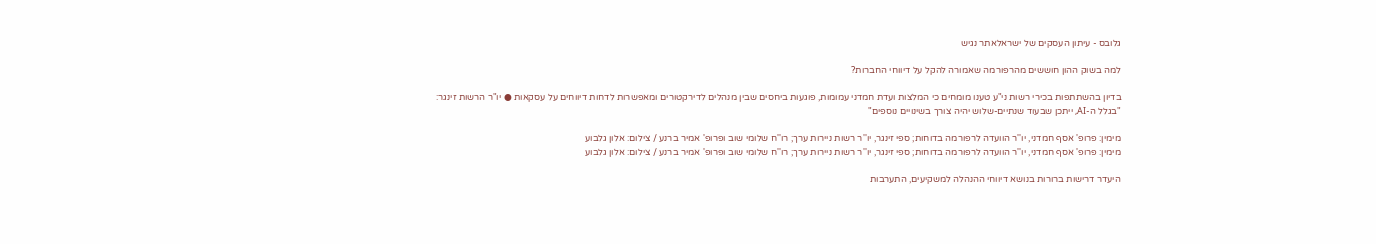גלובס - עיתון העסקים של ישראלאתר נגיש

למה בשוק ההון חוששים מהרפורמה שאמורה להקל על דיווחי החברות?

בדיון בהשתתפות בכירי רשות ני"ע טענו מומחים כי המלצות ועדת חמדני עמומות, פוגעות ביחסים שבין מנהלים לדירקטורים ומאפשרות לדחות דיווחים על עסקאות ● יו"ר הרשות זינגר: "בגלל ה-AI, ייתכן שבעוד שנתיים-שלוש יהיה צורך בשינויים נוספים"

מימין: פרופ' אסף חמדני, יו''ר הוועדה לרפורמה בדוחות; ספי זינגר, יו''ר רשות ניירות ערך; רו''ח שלומי שוב ופרופ' אמיר ברנע / צילום: אלון גלבוע
מימין: פרופ' אסף חמדני, יו''ר הוועדה לרפורמה בדוחות; ספי זינגר, יו''ר רשות ניירות ערך; רו''ח שלומי שוב ופרופ' אמיר ברנע / צילום: אלון גלבוע

היעדר דרישות ברורות בנושא דיווחי ההנהלה למשקיעים, התערבות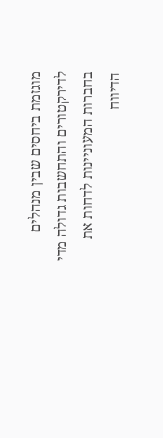מוגזמת ביחסים שבין מנהלים לדירקטורים והתחשבות גדולה מדי בחברות המעוניינות לדחות את הדיווח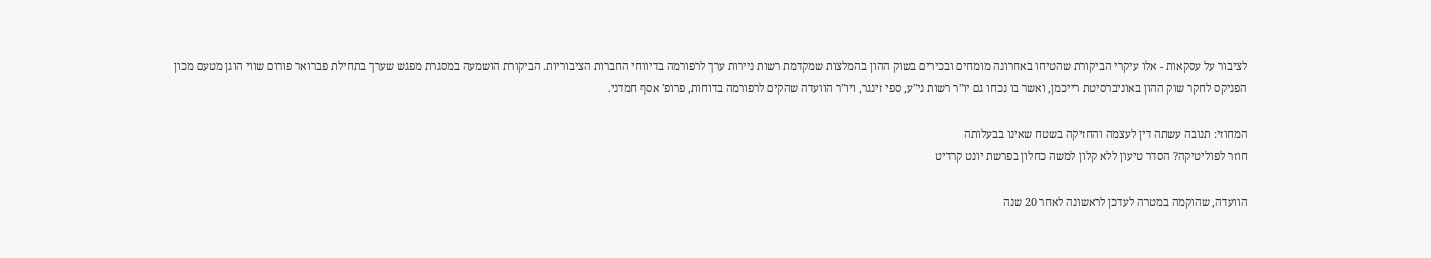לציבור על עסקאות - אלו עיקרי הביקורת שהטיחו באחרונה מומחים ובכירים בשוק ההון בהמלצות שמקדמת רשות ניירות ערך לרפורמה בדיווחי החברות הציבוריות. הביקורת הושמעה במסגרת מפגש שערך בתחילת פברואר פורום שווי הוגן מטעם מכון הפניקס לחקר שוק ההון באוניברסיטת רייכמן, ואשר בו נכחו גם יו"ר רשות ני"ע, ספי זינגר, ויו"ר הוועדה שהקים לרפורמה בדוחות, פרופ' אסף חמדני.

המחוזי: תנובה עשתה דין לעצמה והחזיקה בשטח שאינו בבעלותה
חוזר לפוליטיקה? הסדר טיעון ללא קלון למשה כחלון בפרשת יונט קרדיט

הוועדה, שהוקמה במטרה לעדכן לראשונה לאחר 20 שנה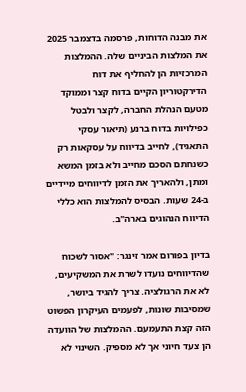את מבנה הדוחות, פרסמה בדצמבר 2025 את המלצות הביניים שלה. ההמלצות המרכזיות הן להחליף את דוח הדירקטוריון הקיים בדוח קצר וממוקד מטעם הנהלת החברה, לקצר ולבטל כפילויות בדוח ברנע (תיאור עסקי התאגיד), לחייב בדיווח על עסקאות רק כשנחתם הסכם מחייב ולא בזמן המשא ומתן, ולהאריך את הזמן לדיווחים מיידיים ב-24 שעות. הבסיס להמלצות הוא כללי הדיווח הנהוגים בארה"ב.

בדיון בפורום אמר זינגר: "אסור לשכוח שהדיווחים נועדו לשרת את המשקיעים, לא את הרגולציה. צריך להגיד ביושר, שמסיבות שונות, לפעמים העיקרון הפשוט הזה קצת התעמעם. ההמלצות של הוועדה הן צעד חיוני אך לא מספיק. השינוי לא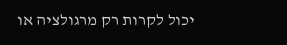יכול לקרות רק מרגולציה או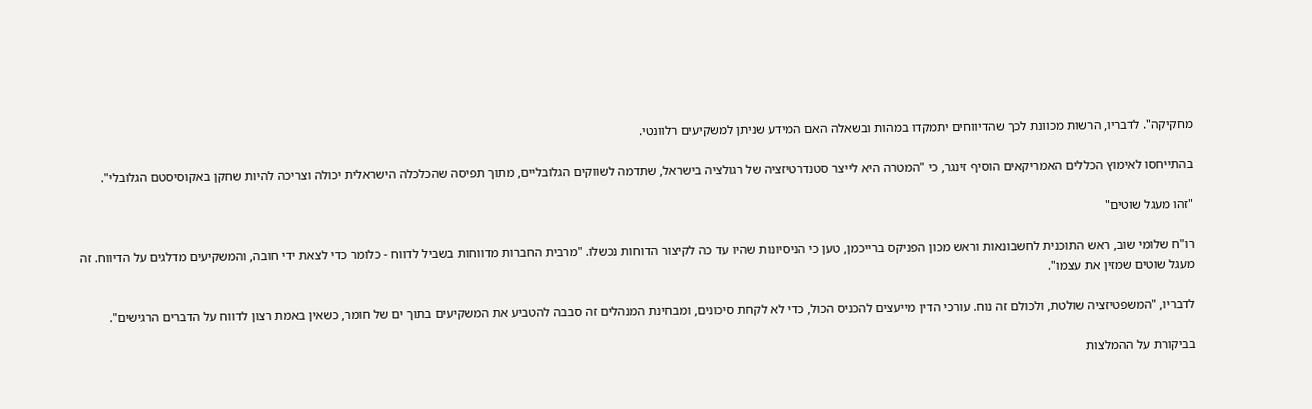מחקיקה". לדבריו, הרשות מכוונת לכך שהדיווחים יתמקדו במהות ובשאלה האם המידע שניתן למשקיעים רלוונטי.

בהתייחסו לאימוץ הכללים האמריקאים הוסיף זינגר, כי "המטרה היא לייצר סטנדרטיזציה של רגולציה בישראל, שתדמה לשווקים הגלובליים, מתוך תפיסה שהכלכלה הישראלית יכולה וצריכה להיות שחקן באקוסיסטם הגלובלי".

"זהו מעגל שוטים"

רו"ח שלומי שוב, ראש התוכנית לחשבונאות וראש מכון הפניקס ברייכמן, טען כי הניסיונות שהיו עד כה לקיצור הדוחות נכשלו. "מרבית החברות מדווחות בשביל לדווח - כלומר כדי לצאת ידי חובה, והמשקיעים מדלגים על הדיווח. זה מעגל שוטים שמזין את עצמו".

לדבריו, "המשפטיזציה שולטת, ולכולם זה נוח. עורכי הדין מייעצים להכניס הכול, כדי לא לקחת סיכונים, ומבחינת המנהלים זה סבבה להטביע את המשקיעים בתוך ים של חומר, כשאין באמת רצון לדווח על הדברים הרגישים".

בביקורת על ההמלצות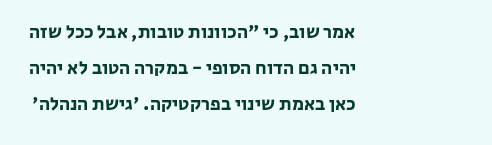אמר שוב, כי "הכוונות טובות, אבל ככל שזה יהיה גם הדוח הסופי - במקרה הטוב לא יהיה כאן באמת שינוי בפרקטיקה. 'גישת הנהלה'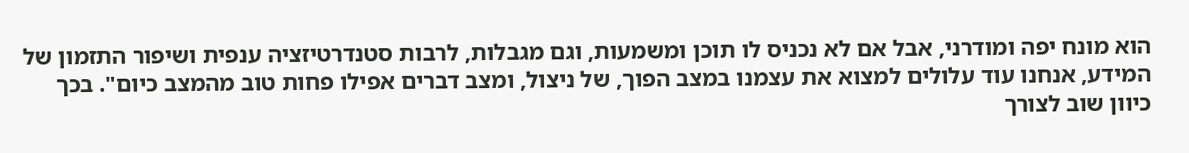הוא מונח יפה ומודרני, אבל אם לא נכניס לו תוכן ומשמעות, וגם מגבלות, לרבות סטנדרטיזציה ענפית ושיפור התזמון של המידע, אנחנו עוד עלולים למצוא את עצמנו במצב הפוך, של ניצול, ומצב דברים אפילו פחות טוב מהמצב כיום". בכך כיוון שוב לצורך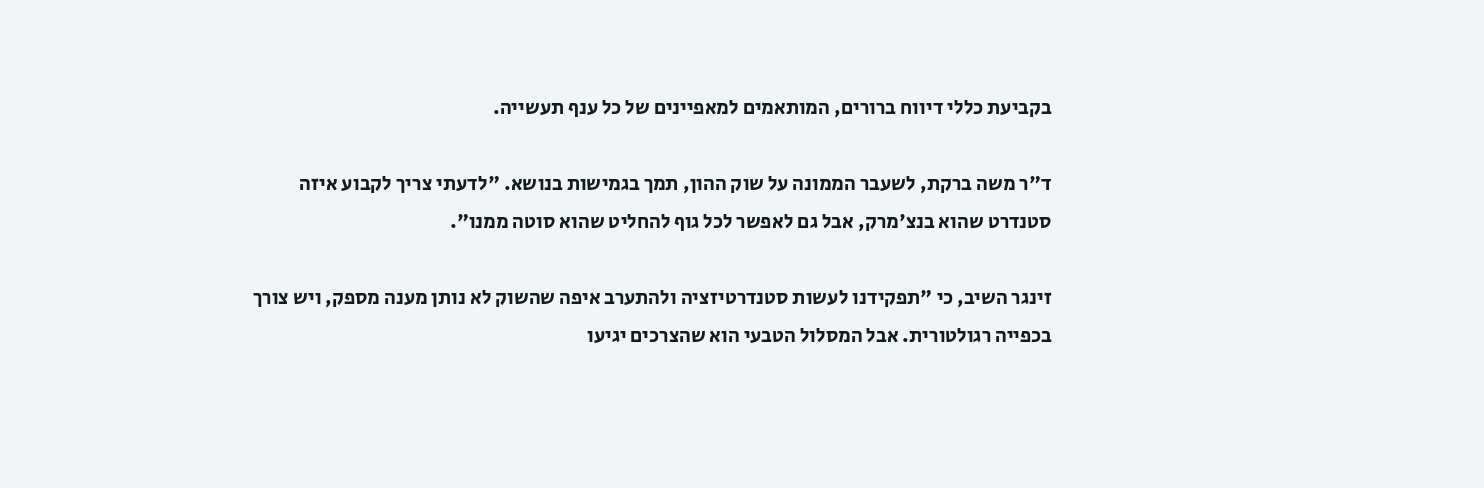בקביעת כללי דיווח ברורים, המותאמים למאפיינים של כל ענף תעשייה.

ד"ר משה ברקת, לשעבר הממונה על שוק ההון, תמך בגמישות בנושא. "לדעתי צריך לקבוע איזה סטנדרט שהוא בנצ'מרק, אבל גם לאפשר לכל גוף להחליט שהוא סוטה ממנו".

זינגר השיב, כי "תפקידנו לעשות סטנדרטיזציה ולהתערב איפה שהשוק לא נותן מענה מספק, ויש צורך בכפייה רגולטורית. אבל המסלול הטבעי הוא שהצרכים יגיעו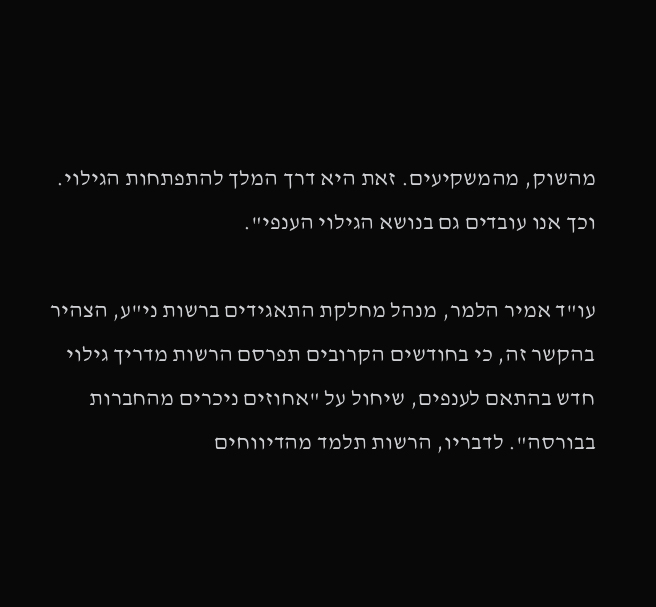מהשוק, מהמשקיעים. זאת היא דרך המלך להתפתחות הגילוי. וכך אנו עובדים גם בנושא הגילוי הענפי".

עו"ד אמיר הלמר, מנהל מחלקת התאגידים ברשות ני"ע, הצהיר בהקשר זה, כי בחודשים הקרובים תפרסם הרשות מדריך גילוי חדש בהתאם לענפים, שיחול על "אחוזים ניכרים מהחברות בבורסה". לדבריו, הרשות תלמד מהדיווחים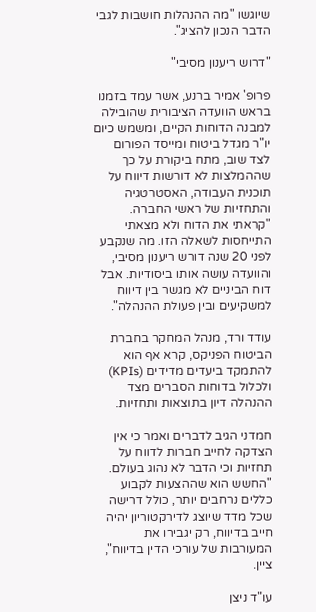שיוגשו "מה ההנהלות חושבות לגבי הדבר הנכון להציג".

"דרוש ריענון מסיבי"

פרופ' אמיר ברנע, אשר עמד בזמנו בראש הוועדה הציבורית שהובילה למבנה הדוחות הקיים, ומשמש כיום יו"ר מגדל ביטוח ומייסד הפורום לצד שוב, מתח ביקורת על כך שההמלצות לא דורשות דיווח על תוכנית העבודה, האסטרטגיה והתחזיות של ראשי החברה. "קראתי את הדוח ולא מצאתי התייחסות לשאלה הזו. מה שנקבע לפני 20 שנה דורש ריענון מסיבי, והוועדה עושה אותו ביסודיות. אבל דוח הביניים לא מגשר בין דיווח למשקיעים ובין פעולת ההנהלה".

עודד ורד, מנהל המחקר בחברת הביטוח הפניקס, קרא אף הוא להתמקד ביעדים מדידים (KPIs) ולכלול בדוחות הסברים מצד ההנהלה דיון בתוצאות ותחזיות.

חמדני הגיב לדברים ואמר כי אין הצדקה לחייב חברות לדווח על תחזיות וכי הדבר לא נהוג בעולם. "החשש הוא שההצעות לקבוע כללים נרחבים יותר, כולל דרישה שכל מדד שיוצג לדירקטוריון יהיה חייב בדיווח, רק יגבירו את המעורבות של עורכי הדין בדיווח", ציין.

עו"ד ניצן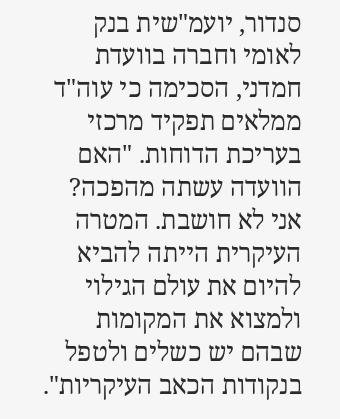סנדור, יועמ"שית בנק לאומי וחברה בוועדת חמדני, הסכימה כי עוה"ד ממלאים תפקיד מרכזי בעריכת הדוחות. "האם הוועדה עשתה מהפכה? אני לא חושבת. המטרה העיקרית הייתה להביא להיום את עולם הגילוי ולמצוא את המקומות שבהם יש כשלים ולטפל בנקודות הכאב העיקריות".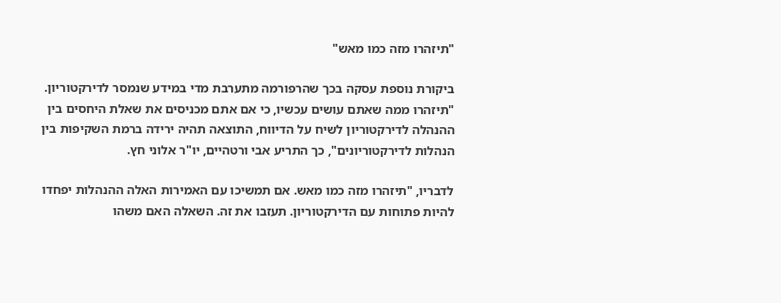"תיזהרו מזה כמו מאש"

ביקורת נוספת עסקה בכך שהרפורמה מתערבת מדי במידע שנמסר לדירקטוריון. "תיזהרו ממה שאתם עושים עכשיו, כי אם אתם מכניסים את שאלת היחסים בין ההנהלה לדירקטוריון לשיח על הדיווח, התוצאה תהיה ירידה ברמת השקיפות בין הנהלות לדירקטוריונים", כך התריע אבי ורטהיים, יו"ר אלוני חץ.

לדבריו, "תיזהרו מזה כמו מאש. אם תמשיכו עם האמירות האלה ההנהלות יפחדו להיות פתוחות עם הדירקטוריון. תעזבו את זה. השאלה האם משהו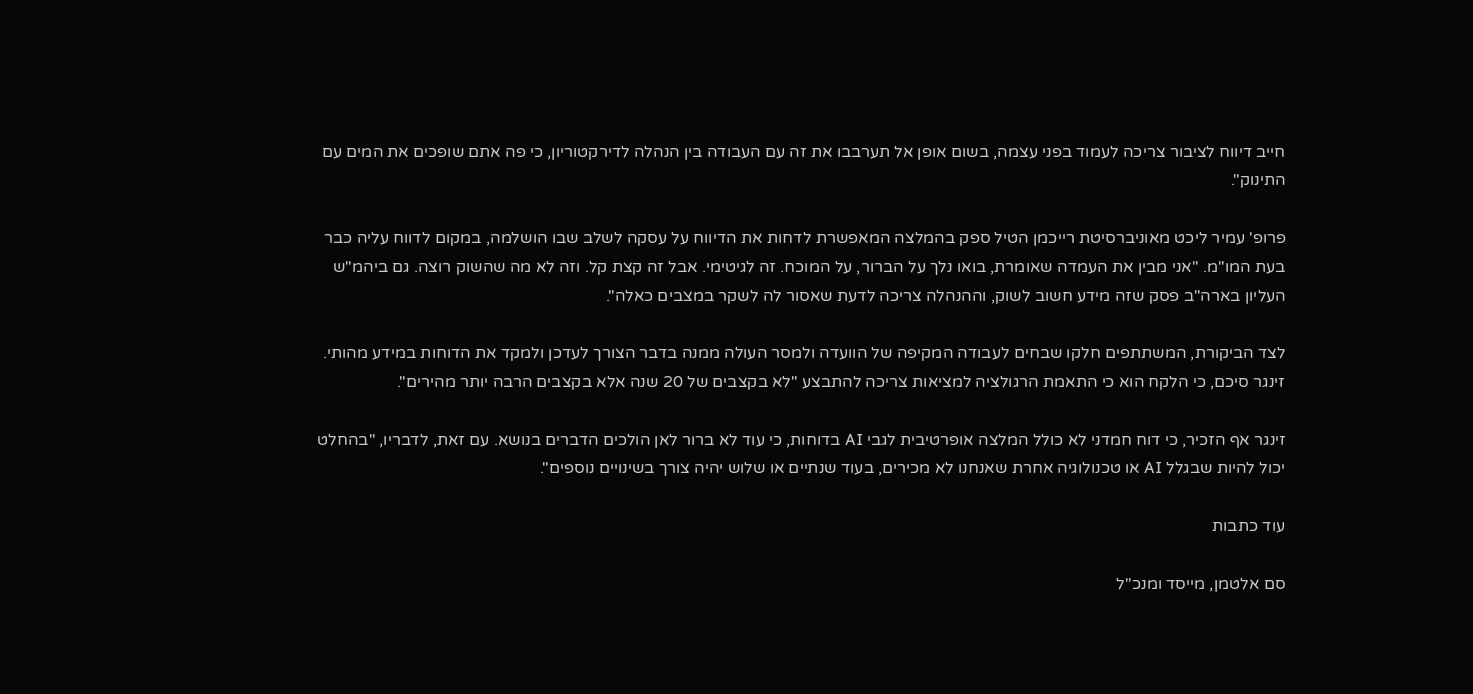חייב דיווח לציבור צריכה לעמוד בפני עצמה, בשום אופן אל תערבבו את זה עם העבודה בין הנהלה לדירקטוריון, כי פה אתם שופכים את המים עם התינוק".

פרופ' עמיר ליכט מאוניברסיטת רייכמן הטיל ספק בהמלצה המאפשרת לדחות את הדיווח על עסקה לשלב שבו הושלמה, במקום לדווח עליה כבר בעת המו"מ. "אני מבין את העמדה שאומרת, בואו נלך על הברור, על המוכח. זה לגיטימי. אבל זה קצת קל. וזה לא מה שהשוק רוצה. גם ביהמ"ש העליון בארה"ב פסק שזה מידע חשוב לשוק, וההנהלה צריכה לדעת שאסור לה לשקר במצבים כאלה".

לצד הביקורת, המשתתפים חלקו שבחים לעבודה המקיפה של הוועדה ולמסר העולה ממנה בדבר הצורך לעדכן ולמקד את הדוחות במידע מהותי. זינגר סיכם, כי הלקח הוא כי התאמת הרגולציה למציאות צריכה להתבצע "לא בקצבים של 20 שנה אלא בקצבים הרבה יותר מהירים".

זינגר אף הזכיר, כי דוח חמדני לא כולל המלצה אופרטיבית לגבי AI בדוחות, כי עוד לא ברור לאן הולכים הדברים בנושא. עם זאת, לדבריו, "בהחלט יכול להיות שבגלל AI או טכנולוגיה אחרת שאנחנו לא מכירים, בעוד שנתיים או שלוש יהיה צורך בשינויים נוספים".

עוד כתבות

סם אלטמן, מייסד ומנכ''ל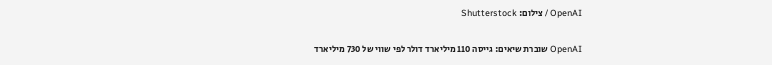OpenAI / צילום: Shutterstock

OpenAI שוברת שיאים: גייסה 110 מיליארד דולר לפי שווי של 730 מיליארד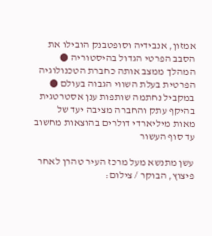אמזון, אנבידיה וסופטבנק הובילו את הסבב הפרטי הגדול בהיסטוריה ● המהלך ממצב אותה כחברת הטכנולוגיה הפרטית בעלת השווי הגבוה בעולם ● במקביל נחתמה שותפות ענן אסטרטגית בהיקף עתק והחברה מציבה יעד של מאות מיליארדי דולרים בהוצאות מחשוב עד סוף העשור

עשן מתנשא מעל מרכז העיר טהרן לאחר פיצוץ, הבוקר / צילום: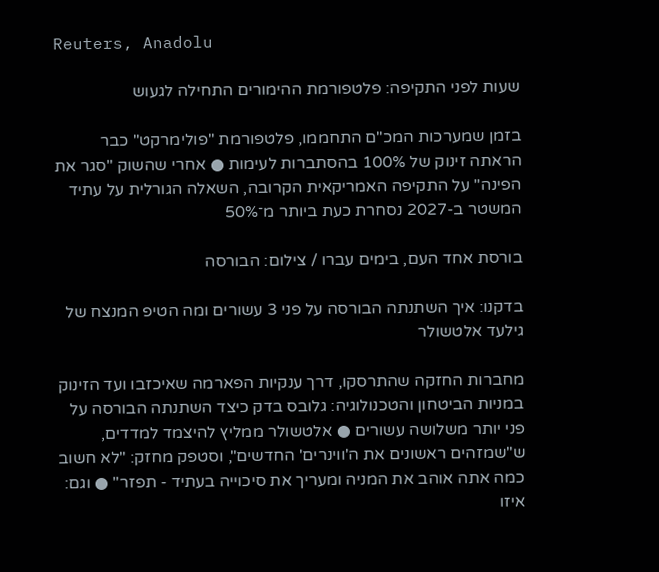Reuters, Anadolu

שעות לפני התקיפה: פלטפורמת ההימורים התחילה לגעוש

בזמן שמערכות המכ"ם התחממו, פלטפורמת "פולימרקט" כבר הראתה זינוק של 100% בהסתברות לעימות ● אחרי שהשוק "סגר את הפינה" על התקיפה האמריקאית הקרובה, השאלה הגורלית על עתיד המשטר ב-2027 נסחרת כעת ביותר מ־50%

בורסת אחד העם, בימים עברו / צילום: הבורסה

בדקנו: איך השתנתה הבורסה על פני 3 עשורים ומה הטיפ המנצח של גילעד אלטשולר

מחברות החזקה שהתרסקו, דרך ענקיות הפארמה שאיכזבו ועד הזינוק במניות הביטחון והטכנולוגיה: גלובס בדק כיצד השתנתה הבורסה על פני יותר משלושה עשורים ● אלטשולר ממליץ להיצמד למדדים, ש"שמזהים ראשונים את ה'ווינרים' החדשים", וסטפק מחזק: "לא חשוב כמה אתה אוהב את המניה ומעריך את סיכוייה בעתיד - תפזר" ● וגם: איזו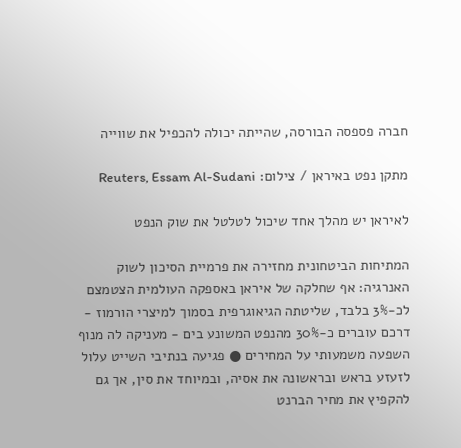חברה פספסה הבורסה, שהייתה יכולה להכפיל את שווייה

מתקן נפט באיראן / צילום: Reuters, Essam Al-Sudani

לאיראן יש מהלך אחד שיכול לטלטל את שוק הנפט

המתיחות הביטחונית מחזירה את פרמיית הסיכון לשוק האנרגיה: אף שחלקה של איראן באספקה העולמית הצטמצם לכ-3% בלבד, שליטתה הגיאוגרפית בסמוך למיצרי הורמוז - דרכם עוברים כ-30% מהנפט המשונע בים - מעניקה לה מנוף השפעה משמעותי על המחירים ● פגיעה בנתיבי השייט עלול לזעזע בראש ובראשונה את אסיה, ובמיוחד את סין, אך גם להקפיץ את מחיר הברנט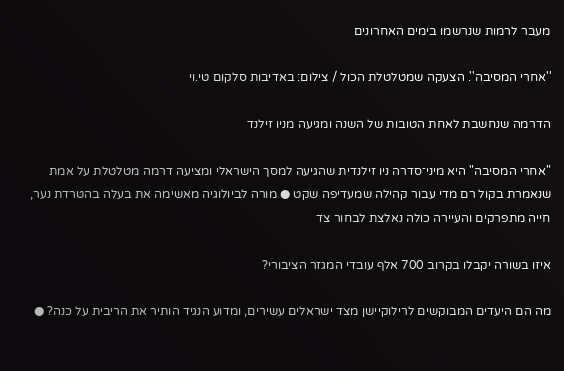מעבר לרמות שנרשמו בימים האחרונים

''אחרי המסיבה''. הצעקה שמטלטלת הכול / צילום: באדיבות סלקום טי.וי

הדרמה שנחשבת לאחת הטובות של השנה ומגיעה מניו זילנד

"אחרי המסיבה" היא מיני־סדרה ניו זילנדית שהגיעה למסך הישראלי ומציעה דרמה מטלטלת על אמת שנאמרת בקול רם מדי עבור קהילה שמעדיפה שקט ● מורה לביולוגיה מאשימה את בעלה בהטרדת נער, חייה מתפרקים והעיירה כולה נאלצת לבחור צד

איזו בשורה יקבלו בקרוב 700 אלף עובדי המגזר הציבורי?

מה הם היעדים המבוקשים לרילוקיישן מצד ישראלים עשירים, ומדוע הנגיד הותיר את הריבית על כנה? ●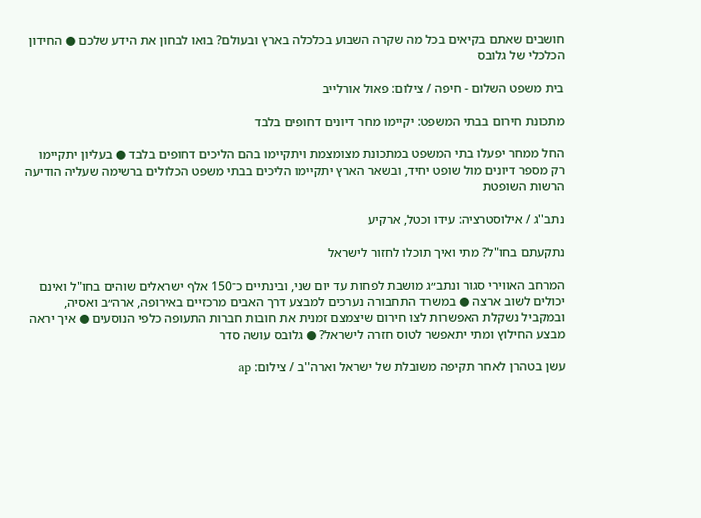חושבים שאתם בקיאים בכל מה שקרה השבוע בכלכלה בארץ ובעולם? בואו לבחון את הידע שלכם ● החידון הכלכלי של גלובס

בית משפט השלום - חיפה / צילום: פאול אורלייב

מתכונת חירום בבתי המשפט: יקיימו מחר דיונים דחופים בלבד

החל ממחר יפעלו בתי המשפט במתכונת מצומצמת ויתקיימו בהם הליכים דחופים בלבד ● בעליון יתקיימו רק מספר דיונים מול שופט יחיד, ובשאר הארץ יתקיימו הליכים בבתי משפט הכלולים ברשימה שעליה הודיעה הרשות השופטת

נתב''ג / אילוסטרציה: עידו וכטל, ארקיע

נתקעתם בחו"ל? מתי ואיך תוכלו לחזור לישראל

המרחב האווירי סגור ונתב״ג מושבת לפחות עד יום שני, ובינתיים כ־150 אלף ישראלים שוהים בחו"ל ואינם יכולים לשוב ארצה ● במשרד התחבורה נערכים למבצע דרך האבים מרכזיים באירופה, ארה״ב ואסיה, ובמקביל נשקלת האפשרות לצו חירום שיצמצם זמנית את חובות חברות התעופה כלפי הנוסעים ● איך יראה מבצע החילוץ ומתי יתאפשר לטוס חזרה לישראל? ● גלובס עושה סדר

עשן בטהרן לאחר תקיפה משובלת של ישראל וארה''ב / צילום: ap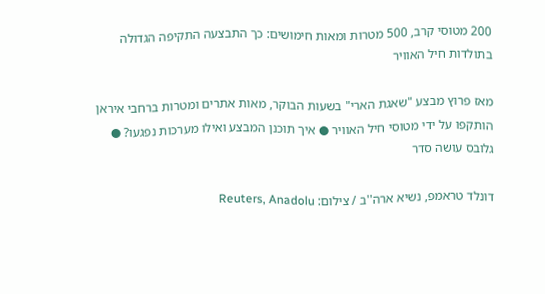200 מטוסי קרב, 500 מטרות ומאות חימושים: כך התבצעה התקיפה הגדולה בתולדות חיל האוויר

מאז פרוץ מבצע "שאגת הארי" בשעות הבוקר, מאות אתרים ומטרות ברחבי איראן הותקפו על ידי מטוסי חיל האוויר ● איך תוכנן המבצע ואילו מערכות נפגעו? ● גלובס עושה סדר

דונלד טראמפ, נשיא ארה''ב / צילום: Reuters, Anadolu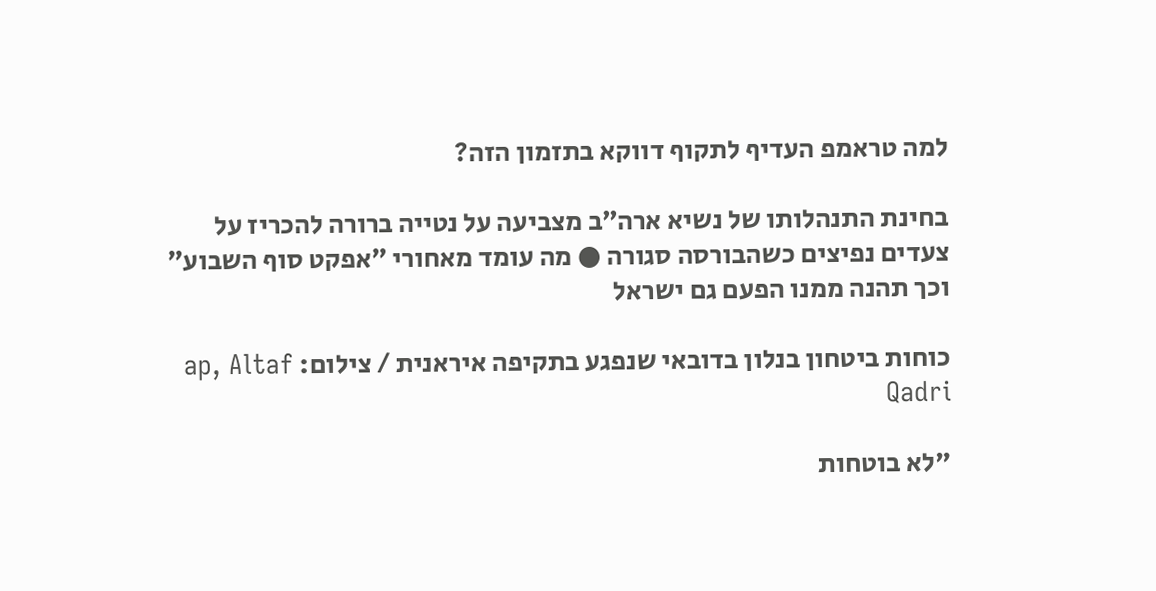למה טראמפ העדיף לתקוף דווקא בתזמון הזה?

בחינת התנהלותו של נשיא ארה״ב מצביעה על נטייה ברורה להכריז על צעדים נפיצים כשהבורסה סגורה ● מה עומד מאחורי ״אפקט סוף השבוע״ וכך תהנה ממנו הפעם גם ישראל

כוחות ביטחון בנלון בדובאי שנפגע בתקיפה איראנית / צילום: ap, Altaf Qadri

"לא בוטחות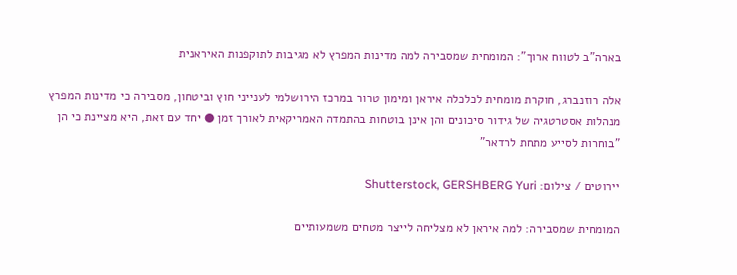בארה"ב לטווח ארוך": המומחית שמסבירה למה מדינות המפרץ לא מגיבות לתוקפנות האיראנית

אלה רוזנברג, חוקרת מומחית לכלכלה איראן ומימון טרור במרכז הירושלמי לענייני חוץ וביטחון, מסבירה כי מדינות המפרץ מנהלות אסטרטגיה של גידור סיכונים והן אינן בוטחות בהתמדה האמריקאית לאורך זמן ● יחד עם זאת, היא מציינת כי הן "בוחרות לסייע מתחת לרדאר"

יירוטים / צילום: Shutterstock, GERSHBERG Yuri

המומחית שמסבירה: למה איראן לא מצליחה לייצר מטחים משמעותיים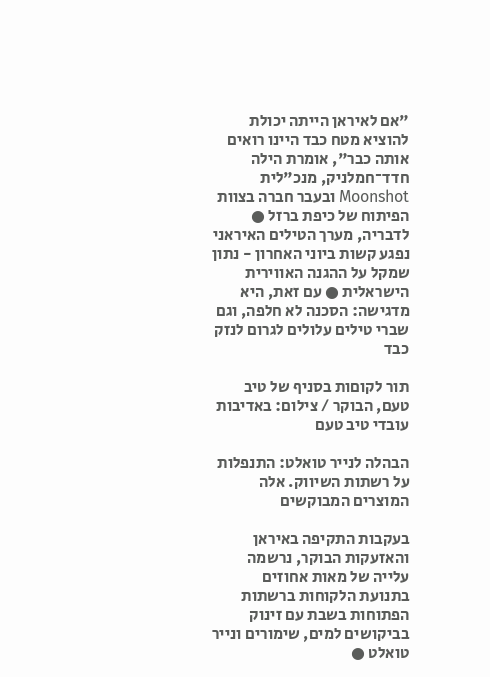"אם לאיראן הייתה יכולת להוציא מטח כבד היינו רואים אותה כבר", אומרת הילה חדד־חמלניק, מנכ"לית Moonshot ובעבר חברה בצוות הפיתוח של כיפת ברזל ● לדבריה, מערך הטילים האיראני נפגע קשות ביוני האחרון - נתון שמקל על ההגנה האווירית הישראלית ● עם זאת, היא מדגישה: הסכנה לא חלפה, וגם שברי טילים עלולים לגרום לנזק כבד

תור לקוםות בסניף של טיב טעם, הבוקר / צילום: באדיבות עובדי טיב טעם

הבהלה לנייר טואלט: התנפלות על רשתות השיווק. אלה המוצרים המבוקשים

בעקבות התקיפה באיראן והאזעקות הבוקר, נרשמה עלייה של מאות אחוזים בתנועת הלקוחות ברשתות הפתוחות בשבת עם זינוק בביקושים למים, שימורים ונייר טואלט ●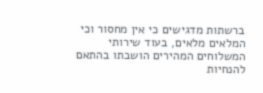ברשתות מדגישים כי אין מחסור וכי המלאים מלאים, בעוד שירותי המשלוחים המהירים הושבתו בהתאם להנחיות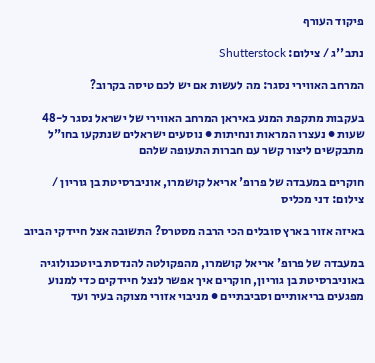פיקוד העורף

נתב''ג / צילום: Shutterstock

המרחב האווירי נסגר: מה לעשות אם יש לכם טיסה בקרוב?

בעקבות מתקפת המנע באיראן המרחב האווירי של ישראל נסגר ל-48 שעות ● נעצרו המראות ונחיתות ● נוסעים ישראלים שנתקעו בחו"ל מתבקשים ליצור קשר עם חברות התעופה שלהם

חוקרים במעבדה של פרופ' אריאל קושמרו, אוניברסיטת בן גוריון / צילום: דני מכליס

באיזה אזור בארץ סובלים הכי הרבה מסטרס? התשובה אצל חיידקי הביוב

במעבדה של פרופ' אריאל קושמרו, מהפקולטה להנדסת ביוטכנולוגיה באוניברסיטת בן גוריון, חוקרים איך אפשר לנצל חיידקים כדי למנוע מפגעים בריאותיים וסביבתיים ● מניבוי אזורי מצוקה בעיר ועד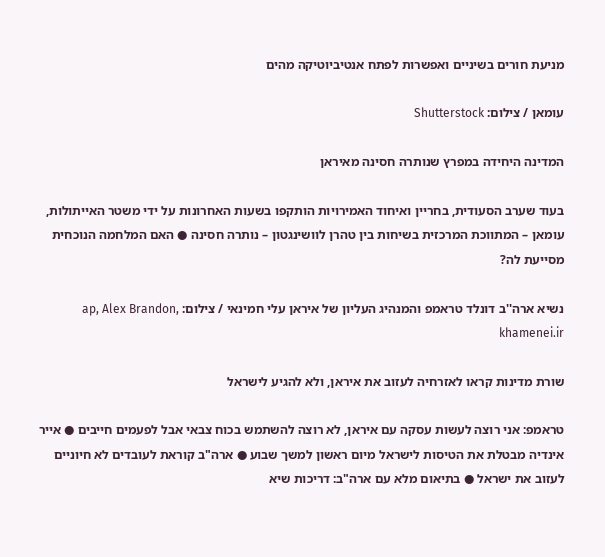מניעת חורים בשיניים ואפשרות לפתח אנטיביוטיקה מהים

עומאן / צילום: Shutterstock

המדינה היחידה במפרץ שנותרה חסינה מאיראן

בעוד שערב הסעודית, בחריין ואיחוד האמירויות הותקפו בשעות האחרונות על ידי משטר האייתולות, עומאן – המתווכת המרכזית בשיחות בין טהרן לוושינגטון – נותרה חסינה ● האם המלחמה הנוכחית מסייעת לה?

נשיא ארה''ב דונלד טראמפ והמנהיג העליון של איראן עלי חמינאי / צילום: ap, Alex Brandon, khamenei.ir

שורת מדינות קראו לאזרחיה לעזוב את איראן, ולא להגיע לישראל

טראמפ: אני רוצה לעשות עסקה עם איראן, לא רוצה להשתמש בכוח צבאי אבל לפעמים חייבים ● אייר אינדיה מבטלת את הטיסות לישראל מיום ראשון למשך שבוע ● ארה"ב קוראת לעובדים לא חיוניים לעזוב את ישראל ● בתיאום מלא עם ארה"ב: דריכות שיא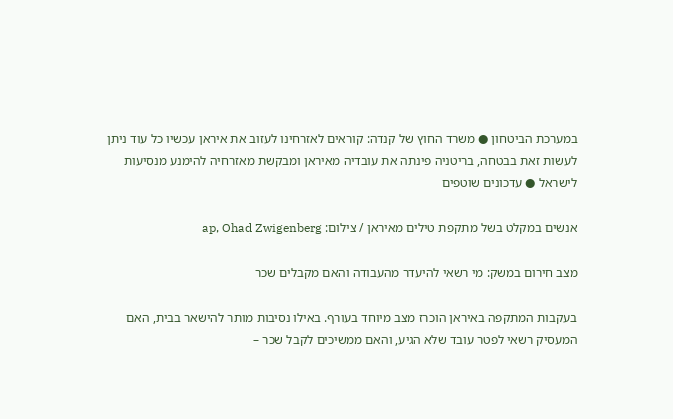במערכת הביטחון ● משרד החוץ של קנדה: קוראים לאזרחינו לעזוב את איראן עכשיו כל עוד ניתן לעשות זאת בבטחה, בריטניה פינתה את עובדיה מאיראן ומבקשת מאזרחיה להימנע מנסיעות לישראל ● עדכונים שוטפים

אנשים במקלט בשל מתקפת טילים מאיראן / צילום: ap, Ohad Zwigenberg

מצב חירום במשק: מי רשאי להיעדר מהעבודה והאם מקבלים שכר

בעקבות המתקפה באיראן הוכרז מצב מיוחד בעורף. באילו נסיבות מותר להישאר בבית, האם המעסיק רשאי לפטר עובד שלא הגיע, והאם ממשיכים לקבל שכר –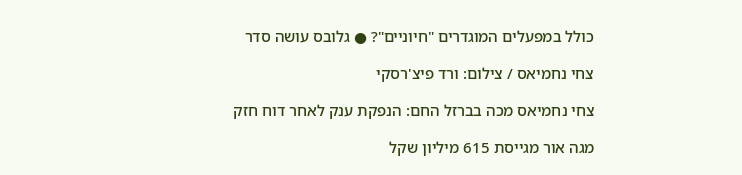כולל במפעלים המוגדרים "חיוניים"? ● גלובס עושה סדר

צחי נחמיאס / צילום: ורד פיצ'רסקי

צחי נחמיאס מכה בברזל החם: הנפקת ענק לאחר דוח חזק

מגה אור מגייסת 615 מיליון שקל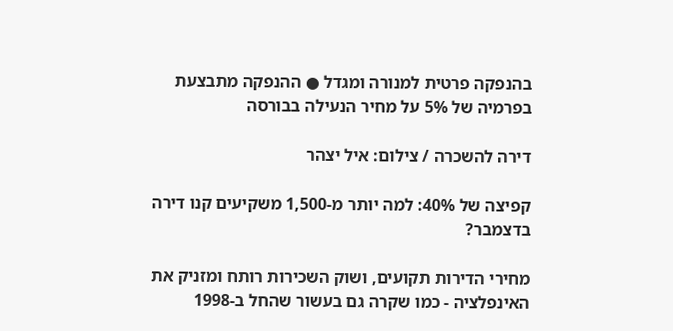בהנפקה פרטית למנורה ומגדל ● ההנפקה מתבצעת בפרמיה של 5% על מחיר הנעילה בבורסה

דירה להשכרה / צילום: איל יצהר

קפיצה של 40%: למה יותר מ-1,500 משקיעים קנו דירה בדצמבר?

מחירי הדירות תקועים, ושוק השכירות רותח ומזניק את האינפלציה - כמו שקרה גם בעשור שהחל ב-1998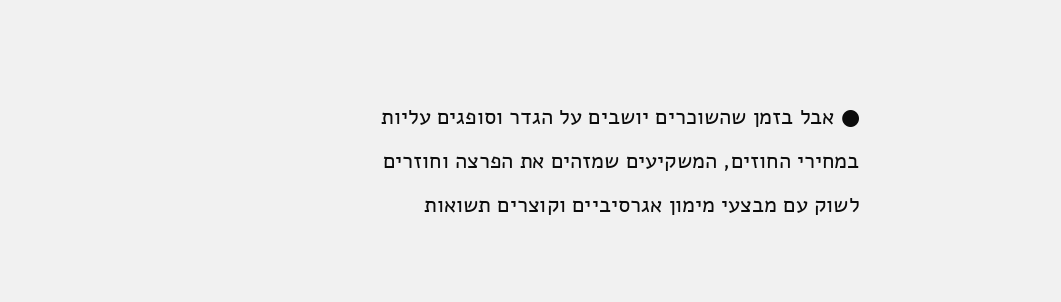● אבל בזמן שהשוכרים יושבים על הגדר וסופגים עליות במחירי החוזים, המשקיעים שמזהים את הפרצה וחוזרים לשוק עם מבצעי מימון אגרסיביים וקוצרים תשואות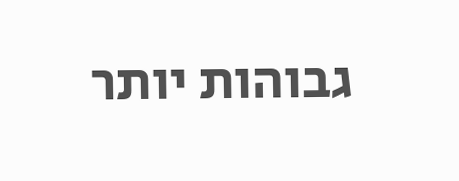גבוהות יותר